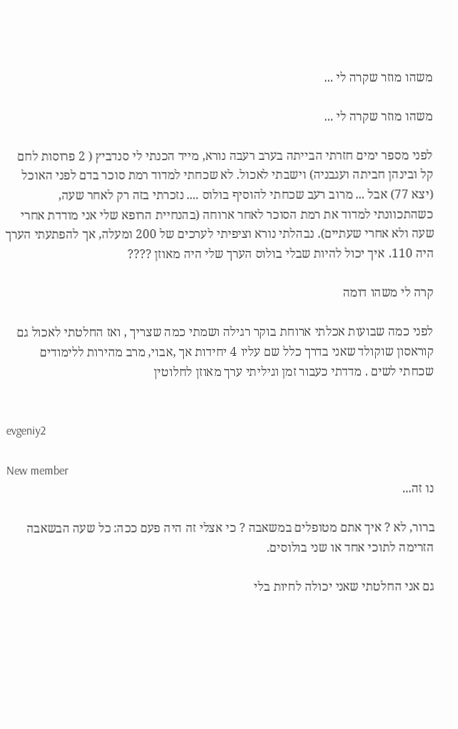משהו מוזר שקרה לי ...

משהו מוזר שקרה לי ...

לפני מספר ימים חזרתי הבייתה בערב רעבה נורא, מייד הכנתי לי סנדביץ ( 2 פרוסות לחם קל ובינהן חביתה ועגבניה) וישבתי לאכול. לא שכחתי למדוד רמת סוכר בדם לפני האוכל (יצא 77) אבל ... מרוב רעב שכחתי להוסיף בולוס .... נזכרתי בזה רק לאחר שעה, כשהתכוונתי למדוד את רמת הסוכר לאחר ארוחה (בהנחיית הרופא שלי אני מודדת אחרי שעה ולא אחרי שעתיים). נבהלתי נורא וציפיתי לערכים של 200 ומעלה, אך להפתעתי הערך היה 110. איך יכול להיות שבלי בולוס הערך שלי היה מאוזן ????

קרה לי משהו דומה

לפני כמה שבועות אכלתי ארוחת בוקר רגילה ושמתי כמה שצריך , ואז החלטתי לאכול גם קוראסון שוקולד שאני בדרך כלל שם עליו 4 יחידות אך ,אבוי, מרב מהירות ללימודים שכחתי לשים . מדדתי כעבור זמן וגיליתי ערך מאוזן לחלוטין


evgeniy2

New member
נו זה...

ברור, לא ? איך אתם מטופלים במשאבה ? כי אצלי זה היה פעם ככה: כל שעה הבשאבה הזרימה לתוכי אחד או שני בולוסים.

גם אני החלטתי שאני יכולה לחיות בלי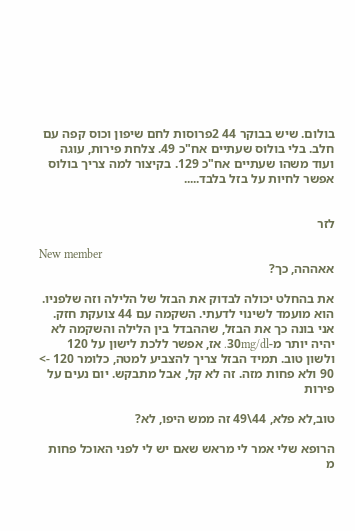בולום. שיש בבוקר 44 2פרוסות לחם שיפון וכוס קפה עם חלב. בלי בולוס שעתיים אח"כ 49. צלחת פירות, עוגה ועוד משהו שעתיים אח"כ 129. בקיצור למה צריך בולוס
אפשר לחיות על בזל בלבד.....


לזר

New member
אאההה, כך?

את בהחלט יכולה לבדוק את הבזל של הלילה וזה שלפניו. הוא מועמד לשינוי לדעתי. השקמה עם 44 צועקת חזק. אני בונה כך את הבזל, שההבדל בין הלילה והשקמה לא יהיה יותר מ-30mg/dl. אז, אפשר ללכת לישון על 120 ולשון טוב. תמיד הבזל צריך להצביע למטה, כלומר 120 -> 90 ולא פחות מזה. זה לא קל, אבל מתבקש. יום נעים על פירות

טוב,לא פלא, 44\49 זה ממש היפו, לא?

הרופא שלי אמר לי מראש שאם יש לי לפני האוכל פחות מ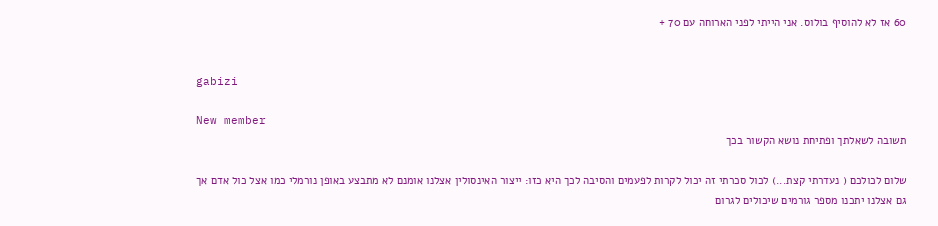60 אז לא להוסיף בולוס. אני הייתי לפני הארוחה עם 70 +


gabizi

New member
תשובה לשאלתך ופתיחת נושא הקשור בכך

שלום לכולכם ( נעדרתי קצת...) לכול סכרתי זה יכול לקרות לפעמים והסיבה לכך היא כזו: ייצור האינסולין אצלנו אומנם לא מתבצע באופן נורמלי כמו אצל כול אדם אך גם אצלנו יתכנו מספר גורמים שיכולים לגרום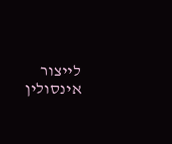לייצור אינסולין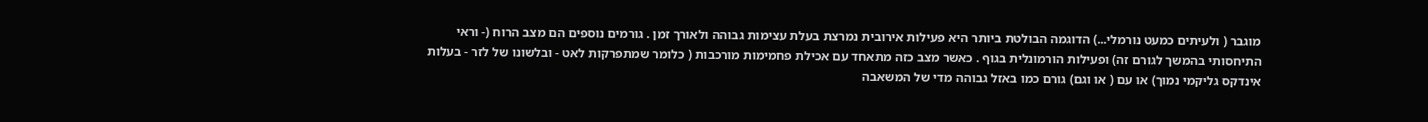מוגבר ( ולעיתים כמעט נורמלי...) הדוגמה הבולטת ביותר היא פעילות אירובית נמרצת בעלת עצימות גבוהה ולאורך זמן . גורמים נוספים הם מצב הרוח (- וראי התיחסותי בהמשך לגורם זה) ופעילות הורמונלית בגוף . כאשר מצב כזה מתאחד עם אכילת פחמימות מורכבות ( כלומר שמתפרקות לאט - ובלשונו של לזר - בעלות אינדקס גליקמי נמוך) או עם ( או וגם) גורם כמו באזל גבוהה מדי של המשאבה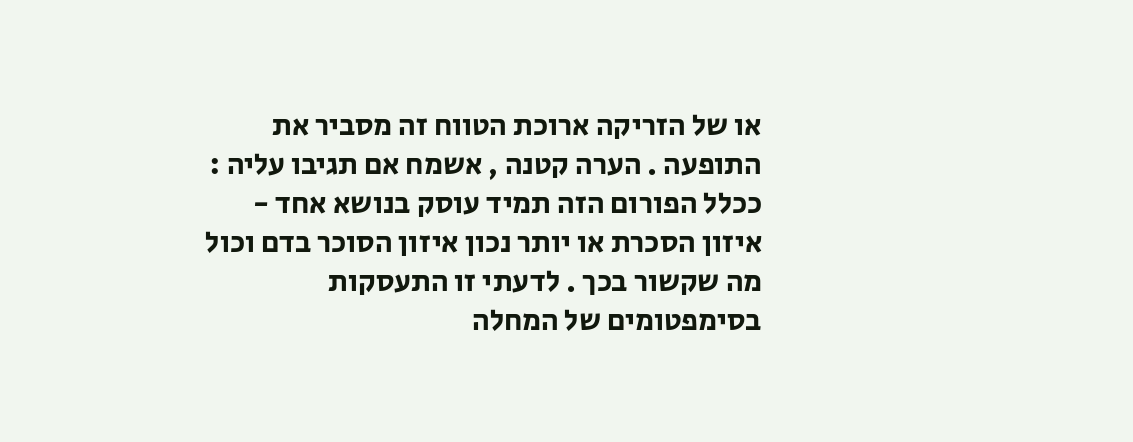או של הזריקה ארוכת הטווח זה מסביר את התופעה . הערה קטנה , אשמח אם תגיבו עליה : ככלל הפורום הזה תמיד עוסק בנושא אחד - איזון הסכרת או יותר נכון איזון הסוכר בדם וכול מה שקשור בכך . לדעתי זו התעסקות בסימפטומים של המחלה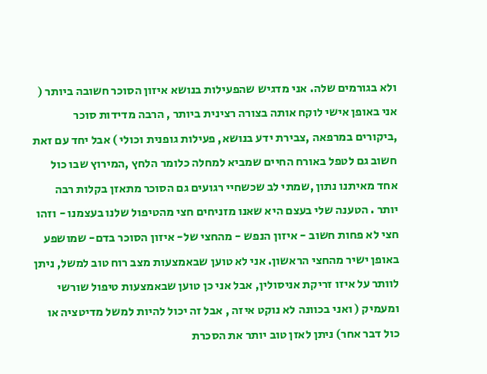ולא בגורמים שלה. אני מדגיש שהפעילות בנושא איזון הסוכר חשובה ביותר ( אני באופן אישי לוקח אותה בצורה רצינית ביותר , הרבה מדידות סוכר ,ביקורים במרפאה ,צבירת ידע בנושא, פעילות גופנית וכולי ) אבל יחד עם זאת חשוב גם לטפל באורח החיים שמביא למחלה כלומר הלחץ ,המירוץ שבו כול אחד מאיתנו נתון ,שמתי לב שכשחיי רגועים גם הסוכר מתאזן בקלות רבה יותר . הטענה שלי בעצם היא שאנו מזניחים חצי מהטיפול שלנו בעצמנו - וזהו חצי לא פחות חשוב - איזון הנפש - מהחצי של- איזון הסוכר בדם- שמושפע באופן ישיר מהחצי הראשון. אני לא טוען שבאמצעות מצב רוח טוב למשל, ניתן לוותר על איזו זריקת אניסולין, אבל אני כן טוען שבאמצעות טיפול שורשי ומעמיק ( ואני בכוונה לא נוקט איזה , אבל זה יכול להיות למשל מדיטציה או כול דבר אחר) ניתן לאזן טוב יותר את הסכרת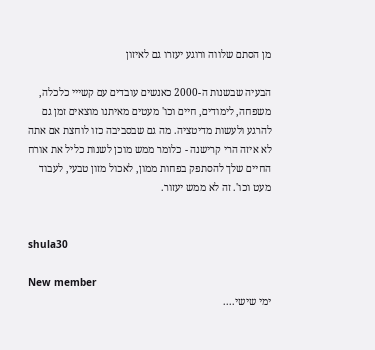מן הסתם שלווה ורוגע יעזרו גם לאיזון

הבעיה שבשנות ה-2000 כאנשים עובדים עם קשייי כלכלה, משפחה, לימודים, חיים וכו' מעטים מאיתנו מוצאים זמן גם להרגע ולעשות מדיטציה. מה גם שבסביבה כזו לוחצת אם אתה לא איזה הרי קרישנה - כלומר ממש מוכן לשנות כליל את אורח החיים שלך להסתפק בפחות ממון, לאכול מזון טבעי, לעבוד מעט וכו'. זה לא ממש יעזור.


shula30

New member
ימי שישי....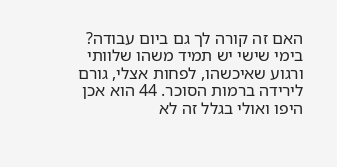האם זה קורה לך גם ביום עבודה? בימי שישי יש תמיד משהו שלוותי ורגוע שאיכשהו, לפחות אצלי, גורם לירידה ברמות הסוכר. 44 הוא אכן היפו ואולי בגלל זה לא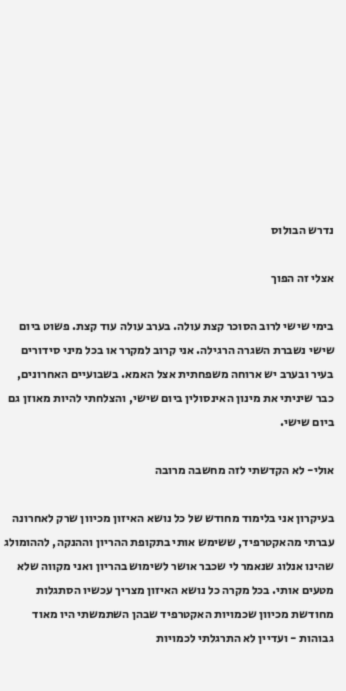נדרש הבולוס

אצלי זה הפוך

בימי שישי לרוב הסוכר קצת עולה. בערב עולה עוד קצת. פשוט ביום שישי נשברת השגרה הרגילה. אני קרוב למקרר או בכל מיני סידורים בעיר ובערב יש ארוחה משפחתית אצל האמא. בשבועיים האחרונים, כבר שיניתי את מינון האינסולין ביום שישי, והצלחתי להיות מאוזן גם ביום שישי.

אולי- לא הקדשתי לזה מחשבה מרובה

בעיקרון אני בלימוד מחודש של כל נושא האיזון מכיוון שרק לאחרונה עברתי מהאקטרפיד, ששימש אותי בתקופת ההריון וההנקה, לההומולג שהינו אנלוג שנאמר לי שכבר אושר לשימוש בהריון ואני מקווה שלא מטעים אותי. בכל מקרה כל נושא האיזון מצריך עכשיו הסתגלות מחודשת מכיוון שכמויות האקטרפיד שבהן השתמשתי היו מאוד גבוהות - ועדיין לא התרגלתי לכמויות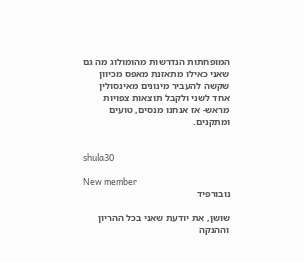המופחתות הנדרשות מהומולוג מה גם שאני כאילו מתאזנת מאפס מכיוון שקשה להעביר מינונים מאינסולין אחד לשני ולקבל תוצאות צפויות מראש- אז אנחנו מנסים, טועים ומתקנים.


shula30

New member
נובורפיד

שושן, את יודעת שאני בכל ההריון וההנקה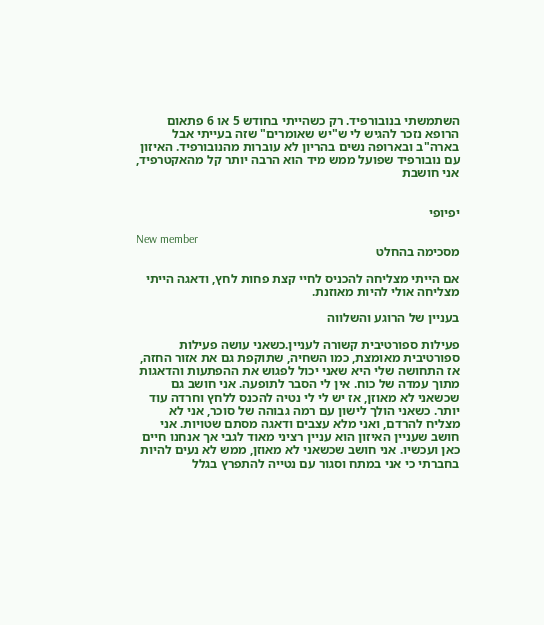השתמשתי בנובורפיד. רק כשהייתי בחודש 5 או 6 פתאום הרופא נזכר להגיש לי ש"יש שאומרים" שזה בעייתי אבל בארה"ב ובארופה נשים בהריון לא עוברות מהנובורפיד. האיזון עם נובורפיד שפועל ממש מיד הוא הרבה יותר קל מהאקטרפיד, אני חושבת


יפיופי

New member
מסכימה בהחלט

אם הייתי מצליחה להכניס לחיי קצת פחות לחץ, ודאגה הייתי מצליחה אולי להיות מאוזנת.

בעניין של הרוגע והשלווה

פעילות ספורטיבית קשורה לעניין.כשאני עושה פעילות ספורטיבית מאומצת, כמו השחיה, שתוקפת גם את אזור החזה, אז התחושה שלי היא שאני יכול לפגוש את ההפתעות והדאגות מתוך עמדה של כוח. אין לי הסבר לתופעה. אני חושב גם שכשאני לא מאוזן, אז יש לי לי נטיה להכנס ללחץ וחרדה עוד יותר. כשאני הולך לישון עם רמה גבוהה של סוכר, אני לא מצליח להרדם, ואני מלא עצבים ודאגה מסתם שטויות. אני חושב שעניין האיזון הוא עניין רציני מאוד לגבי אך אנחנו חיים כאן ועכשיו. אני חושב שכשאני לא מאוזן, ממש לא נעים להיות בחברתי כי אני במתח וסגור עם נטייה להתפרץ בגלל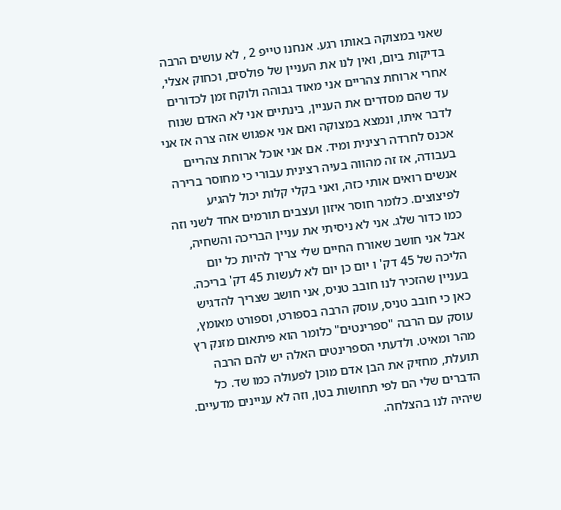שאני במצוקה באותו רגע. אנחנו טייפ 2 , לא עושים הרבה בדיקות ביום, ואין לנו את העניין של פולסים, וכחוק אצלי, אחרי ארוחת צהריים אני מאוד גבוהה ולוקח זמן לכדורים עד שהם מסדרים את העניין, בינתיים אני לא האדם שנוח לדבר איתו, ונמצא במצוקה ואם אני אפגוש אזה צרה אז אני אכנס לחרדה רצינית ומיד. אם אני אוכל ארוחת צהריים בעבודה, אז זה מהווה בעיה רצינית עבורי כי מחוסר ברירה אנשים רואים אותי כזה, ואני בקלי קלות יכול להגיע לפיצוצים. כלומר חוסר איזון ועצבים תורמים אחד לשני וזה כמו כדור שלג. אני לא ניסיתי את עניין הבריכה והשחיה, אבל אני חושב שאורח החיים שלי צריך להיות כל יום הליכה של 45 דק' ו יום כן יום לא לעשות 45 דק' בריכה. בעניין שהזכיר לנו חובב טניס, אני חושב שצריך להדגיש כאן כי חובב טניס, עוסק הרבה בספורט, וספורט מאומץ, עוסק עם הרבה "ספרינטים" כלומר הוא פיתאום מזנק רץ מהר ומאיט. ולדעתי הספרינטים האלה יש להם הרבה תועלת, מחזיק את הבן אדם מוכן לפעולה כמו שד. כל הדברים שלי הם לפי תחושות בטן, וזה לא עניינים מדעיים. שיהיה לנו בהצלחה.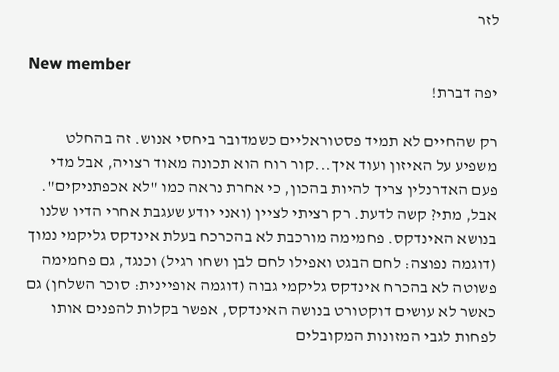לזר

New member
יפה דברת!

רק שהחיים לא תמיד פסטוראליים כשמדובר ביחסי אנוש. זה בהחלט משפיע על האיזון ועוד איך...קור רוח הוא תכונה מאוד רצויה, אבל מדי פעם האדרנלין צריך להיות בהכון, כי אחרת נראה כמו "לא אכפתניקים". אבל, מתי? קשה לדעת. רק רציתי לציין (ואני יודע שעגבת אחרי הדיו שלנו בנושא האינדקס. פחמימה מורכבת לא בהכרכח בעלת אינדקס גליקמי נמוך (דוגמה נפוצה: לחם הבגט ואפילו לחם לבן ושחו רגיל) וכנגד, גם פחמימה פשוטה לא בהכרח אינדקס גליקמי גבוה (דוגמה אופיינית: סוכר השלחן) גם כאשר לא עושים דוקטורט בנושה האינדקס, אפשר בקלות להפנים אותו לפחות לגבי המזונות המקובלים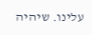עלינו. שיהיה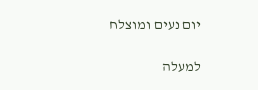יום נעים ומוצלח

למעלה